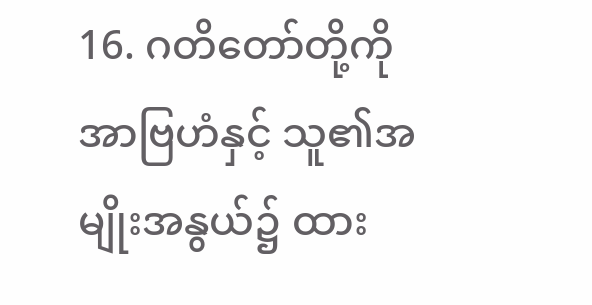16. ဂတိတော်တို့ကို အာဗြဟံနှင့် သူ၏အမျိုးအနွယ်၌ ထား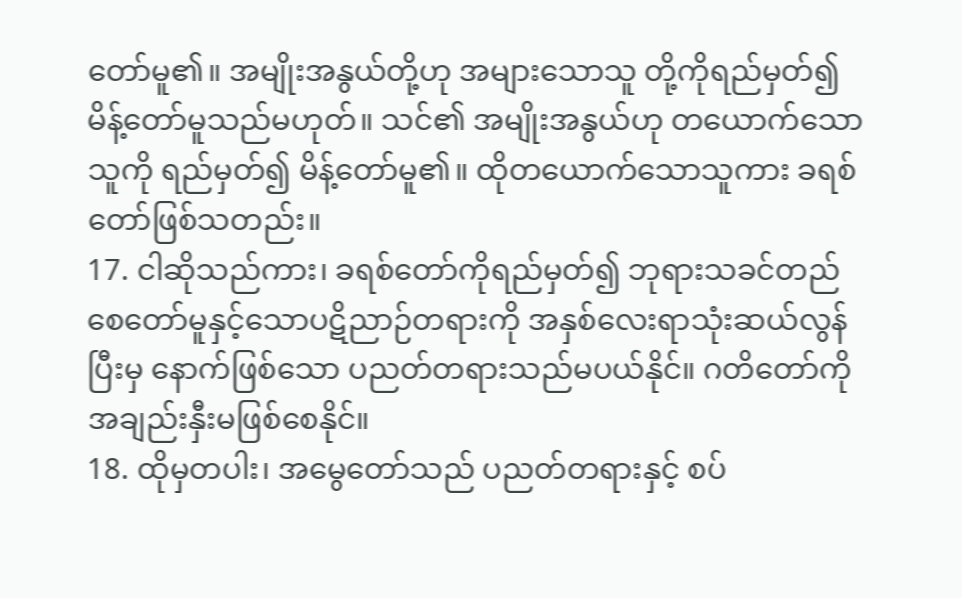တော်မူ၏။ အမျိုးအနွယ်တို့ဟု အများသောသူ တို့ကိုရည်မှတ်၍ မိန့်တော်မူသည်မဟုတ်။ သင်၏ အမျိုးအနွယ်ဟု တယောက်သောသူကို ရည်မှတ်၍ မိန့်တော်မူ၏။ ထိုတယောက်သောသူကား ခရစ်တော်ဖြစ်သတည်း။
17. ငါဆိုသည်ကား၊ ခရစ်တော်ကိုရည်မှတ်၍ ဘုရားသခင်တည် စေတော်မူနှင့်သောပဋိညာဉ်တရားကို အနှစ်လေးရာသုံးဆယ်လွန်ပြီးမှ နောက်ဖြစ်သော ပညတ်တရားသည်မပယ်နိုင်။ ဂတိတော်ကို အချည်းနှီးမဖြစ်စေနိုင်။
18. ထိုမှတပါး၊ အမွေတော်သည် ပညတ်တရားနှင့် စပ်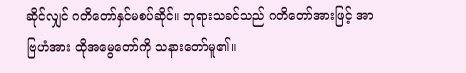ဆိုင်လျှင် ဂတိတော်နှင်မစပ်ဆိုင်။ ဘုရားသခင်သည် ဂတိတော်အားဖြင့် အာဗြဟံအား ထိုအမွေတော်ကို သနားတော်မူ၏။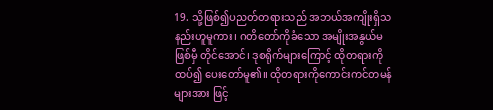19. သို့ဖြစ်၍ပညတ်တရားသည် အဘယ်အကျိုးရှိသနည်းဟူမူကား၊ ဂတိတော်ကိုခံသော အမျိုးအနွယ်မဖြစ်မှီ တိုင်အောင်၊ ဒုစရိုက်များကြောင့် ထိုတရားကို ထပ်၍ ပေးတော်မူ၏။ ထိုတရားကိုကောင်းကင်တမန်များအား ဖြင့်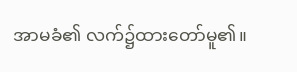အာမခံ၏ လက်၌ထားတော်မူ၏။